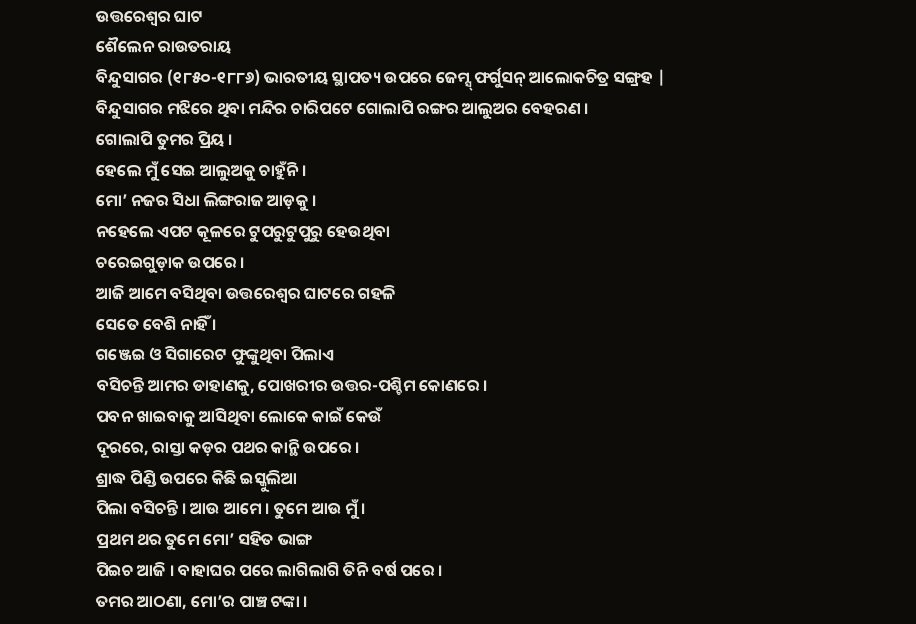ଉତ୍ତରେଶ୍ୱର ଘାଟ
ଶୈଲେନ ରାଉତରାୟ
ବିନ୍ଦୁସାଗର (୧୮୫୦-୧୮୮୬) ଭାରତୀୟ ସ୍ଥାପତ୍ୟ ଉପରେ ଜେମ୍ସ୍ ଫର୍ଗୁସନ୍ ଆଲୋକଚିତ୍ର ସଙ୍ଗ୍ରହ |
ବିନ୍ଦୁସାଗର ମଝିରେ ଥିବା ମନ୍ଦିର ଚାରିପଟେ ଗୋଲାପି ରଙ୍ଗର ଆଲୁଅର ବେହରଣ ।
ଗୋଲାପି ତୁମର ପ୍ରିୟ ।
ହେଲେ ମୁଁ ସେଇ ଆଲୁଅକୁ ଚାହୁଁନି ।
ମୋ’ ନଜର ସିଧା ଲିଙ୍ଗରାଜ ଆଡ଼କୁ ।
ନହେଲେ ଏପଟ କୂଳରେ ଟୁପରୁଟୁପୁରୁ ହେଉଥିବା
ଚରେଇଗୁଡ଼ାକ ଉପରେ ।
ଆଜି ଆମେ ବସିଥିବା ଉତ୍ତରେଶ୍ୱର ଘାଟରେ ଗହଳି
ସେତେ ବେଶି ନାହିଁ ।
ଗଞ୍ଜେଇ ଓ ସିଗାରେଟ ଫୁଙ୍କୁଥିବା ପିଲାଏ
ବସିଚନ୍ତି ଆମର ଡାହାଣକୁ, ପୋଖରୀର ଉତ୍ତର-ପଶ୍ଚିମ କୋଣରେ ।
ପବନ ଖାଇବାକୁ ଆସିଥିବା ଲୋକେ କାଇଁ କେଉଁ
ଦୂରରେ, ରାସ୍ତା କଡ଼ର ପଥର କାନ୍ଥି ଉପରେ ।
ଶ୍ରାଦ୍ଧ ପିଣ୍ଡି ଉପରେ କିଛି ଇସ୍କୁଲିଆ
ପିଲା ବସିଚନ୍ତି । ଆଉ ଆମେ । ତୁମେ ଆଉ ମୁଁ ।
ପ୍ରଥମ ଥର ତୁମେ ମୋ’ ସହିତ ଭାଙ୍ଗ
ପିଇଚ ଆଜି । ବାହାଘର ପରେ ଲାଗିଲାଗି ତିନି ବର୍ଷ ପରେ ।
ତମର ଆଠଣା, ମୋ’ର ପାଞ୍ଚ ଟଙ୍କା ।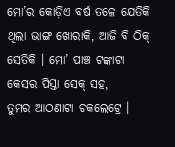ମୋ’ର କୋଡ଼ିଏ ବର୍ଷ ତଳେ ଯେତିକି ଥିଲା ଭାଙ୍ଗ ଖୋରାକି, ଆଜି ବି ଠିକ୍ ସେତିକି । ମୋ’ ପାଞ୍ଚ ଟଙ୍କାଟା କେସର ପିସ୍ତା ସେକ୍ ସହ,
ତୁମର ଆଠଣାଟା ଚକଲେଟ୍ରେ ।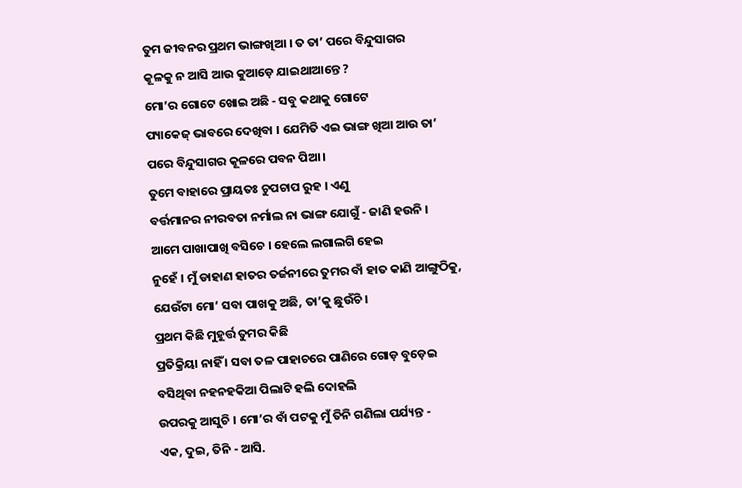ତୁମ ଜୀବନର ପ୍ରଥମ ଭାଙ୍ଗଖିଆ । ତ ତା’ ପରେ ବିନ୍ଦୁସାଗର
କୂଳକୁ ନ ଆସି ଆଉ କୁଆଡ଼େ ଯାଇଥାଆନ୍ତେ ?
ମୋ’ର ଗୋଟେ ଖୋଇ ଅଛି - ସବୁ କଥାକୁ ଗୋଟେ
ପ୍ୟାକେଜ୍ ଭାବରେ ଦେଖିବା । ଯେମିତି ଏଇ ଭାଙ୍ଗ ଖିଆ ଆଉ ତା’ ପରେ ବିନ୍ଦୁସାଗର କୂଳରେ ପବନ ପିଆ ।
ତୁମେ ବାହାରେ ପ୍ରାୟତଃ ଚୁପଚାପ ରୁହ । ଏଣୁ
ବର୍ତ୍ତମାନର ନୀରବତା ନର୍ମାଲ ନା ଭାଙ୍ଗ ଯୋଗୁଁ - ଜାଣି ହଉନି ।
ଆମେ ପାଖାପାଖି ବସିଚେ । ହେଲେ ଲଗାଲଗି ହେଇ
ନୁହେଁ । ମୁଁ ଡାହାଣ ହାତର ତର୍ଜନୀରେ ତୁମର ବାଁ ହାତ କାଣି ଆଙ୍ଗୁଠିକୁ, ଯେଉଁଟା ମୋ’ ସବା ପାଖକୁ ଅଛି, ତା’କୁ ଛୁଉଁଚି ।
ପ୍ରଥମ କିଛି ମୁହୂର୍ତ୍ତ ତୁମର କିଛି
ପ୍ରତିକ୍ରିୟା ନାହିଁ । ସବା ତଳ ପାହାଚରେ ପାଣିରେ ଗୋଡ଼ ବୁଡ଼େଇ ବସିଥିବା ନହନହକିଆ ପିଲାଟି ହଲି ଦୋହଲି
ଉପରକୁ ଆସୁଚି । ମୋ’ର ବାଁ ପଟକୁ ମୁଁ ତିନି ଗଣିଲା ପର୍ଯ୍ୟନ୍ତ -
ଏକ, ଦୁଇ, ତିନି - ଆସି.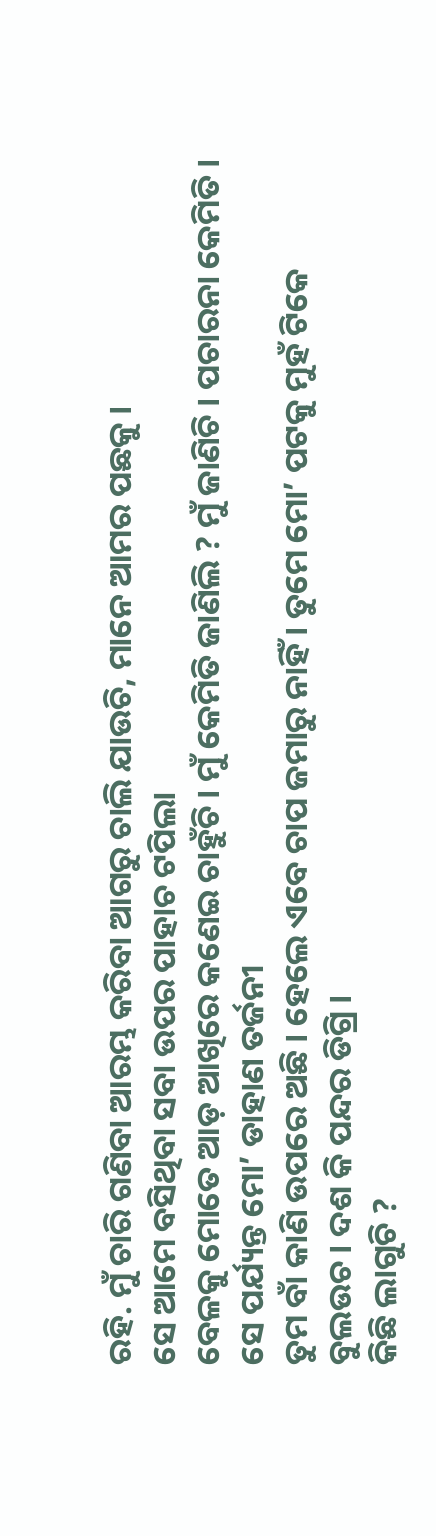ରହି. ମୁଁ ଚାରି ଗଣିବା ଆରମ୍ଭ କରିବା ଆଗରୁ ଚାଲି ଯାଉଚି, ମାନେ ଆମର ପଛକୁ ।
ସେ ଆମେ ବସିଥିବା ସବା ଉପର ପାହାଚ ଟପିଲା
ବେଳକୁ ମୋତେ ଆଡ଼ ଆଖିରେ କଣେଇ ଚାହୁଁଚି । ମୁଁ କେମିତି ଜାଣିଲି ? ମୁଁ ଜାଣିଚି । ପଚାରନା କେମିତି ।
ସେ ପର୍ଯ୍ୟନ୍ତ ମୋ’ ଡାହାଣ ତର୍ଜନୀ
ତୁମ ବାଁ କାଣି ଉପରେ ଅଛି । ହେଲେ ଏବେ ଚାପ ଜମାରୁ ନାହିଁ । ତୁମେ ମୋ’ ପଟକୁ ମୁହଁ ଟିକେ
ବୁଲଉଚ । ଦଶ କି ପନ୍ଦର ଡିଗ୍ରି ।
କିଛି ଲାଗୁଚି ?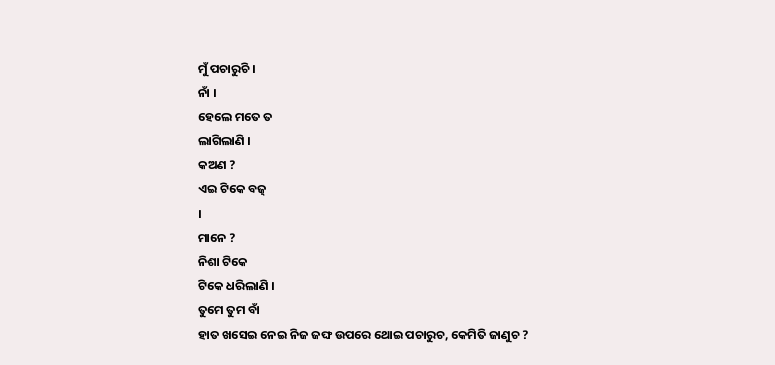ମୁଁ ପଚାରୁଚି ।
ନାଁ ।
ହେଲେ ମତେ ତ
ଲାଗିଲାଣି ।
କଅଣ ?
ଏଇ ଟିକେ ବଜ଼୍
।
ମାନେ ?
ନିଶା ଟିକେ
ଟିକେ ଧରିଲାଣି ।
ତୁମେ ତୁମ ବାଁ
ହାତ ଖସେଇ ନେଇ ନିଜ ଜଙ୍ଘ ଉପରେ ଥୋଇ ପଚାରୁଚ, କେମିତି ଜାଣୁଚ ?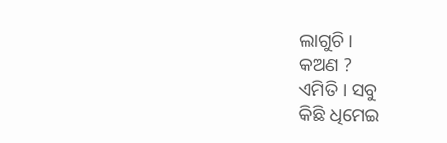ଲାଗୁଚି ।
କଅଣ ?
ଏମିତି । ସବୁ
କିଛି ଧିମେଇ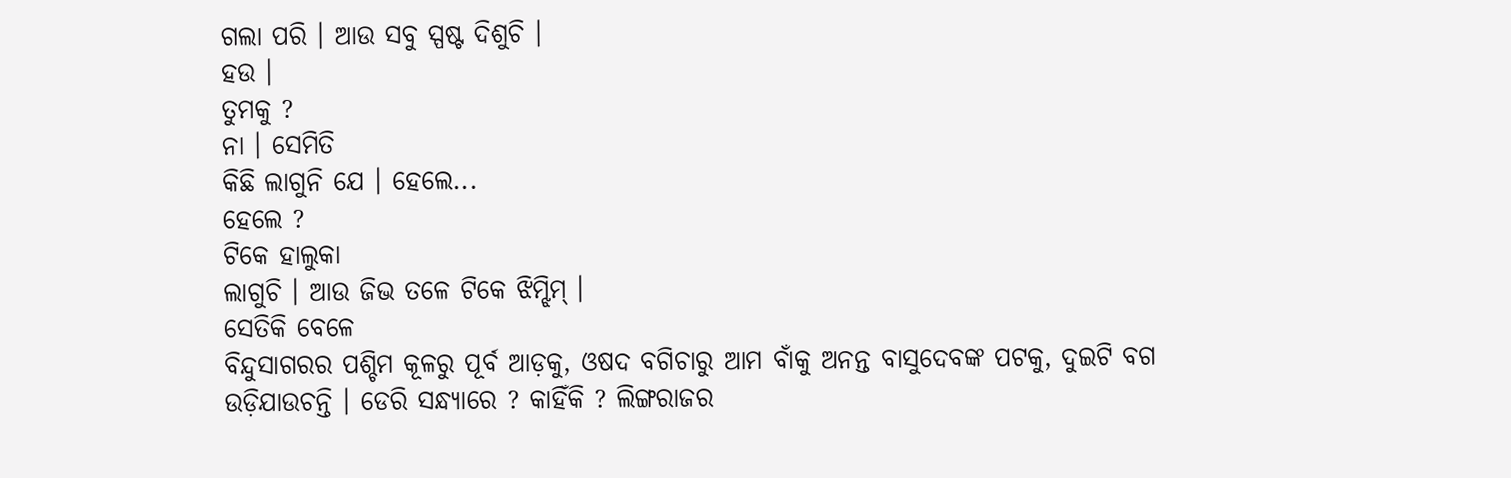ଗଲା ପରି । ଆଉ ସବୁ ସ୍ପଷ୍ଟ ଦିଶୁଚି ।
ହଉ ।
ତୁମକୁ ?
ନା । ସେମିତି
କିଛି ଲାଗୁନି ଯେ । ହେଲେ...
ହେଲେ ?
ଟିକେ ହାଲୁକା
ଲାଗୁଚି । ଆଉ ଜିଭ ତଳେ ଟିକେ ଝିମ୍ଝିମ୍ ।
ସେତିକି ବେଳେ
ବିନ୍ଦୁସାଗରର ପଶ୍ଚିମ କୂଳରୁ ପୂର୍ବ ଆଡ଼କୁ, ଓଷଦ ବଗିଚାରୁ ଆମ ବାଁକୁ ଅନନ୍ତ ବାସୁଦେବଙ୍କ ପଟକୁ, ଦୁଇଟି ବଗ
ଉଡ଼ିଯାଉଚନ୍ତି । ଡେରି ସନ୍ଧ୍ୟାରେ ? କାହିଁକି ? ଲିଙ୍ଗରାଜର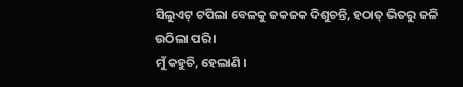ସିଲୁଏଟ୍ ଟପିଲା ବେଳକୁ ଜକଜକ ଦିଶୁଚନ୍ତି, ହଠାତ୍ ଭିତରୁ ଜଳି ଉଠିଲା ପରି ।
ମୁଁ କହୁଚି, ହେଲାଣି ।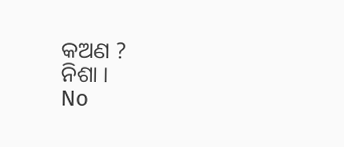କଅଣ ?
ନିଶା ।
No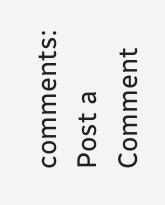comments:
Post a Comment